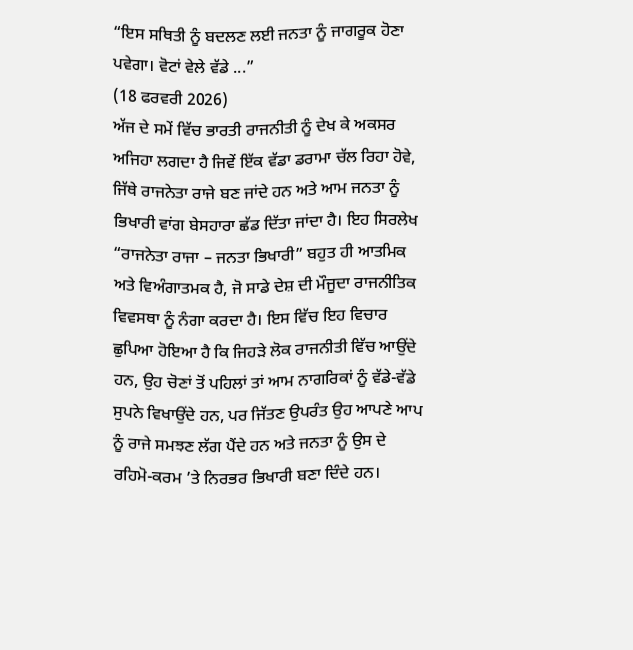“ਇਸ ਸਥਿਤੀ ਨੂੰ ਬਦਲਣ ਲਈ ਜਨਤਾ ਨੂੰ ਜਾਗਰੂਕ ਹੋਣਾ ਪਵੇਗਾ। ਵੋਟਾਂ ਵੇਲੇ ਵੱਡੇ ...”
(18 ਫਰਵਰੀ 2026)
ਅੱਜ ਦੇ ਸਮੇਂ ਵਿੱਚ ਭਾਰਤੀ ਰਾਜਨੀਤੀ ਨੂੰ ਦੇਖ ਕੇ ਅਕਸਰ ਅਜਿਹਾ ਲਗਦਾ ਹੈ ਜਿਵੇਂ ਇੱਕ ਵੱਡਾ ਡਰਾਮਾ ਚੱਲ ਰਿਹਾ ਹੋਵੇ, ਜਿੱਥੇ ਰਾਜਨੇਤਾ ਰਾਜੇ ਬਣ ਜਾਂਦੇ ਹਨ ਅਤੇ ਆਮ ਜਨਤਾ ਨੂੰ ਭਿਖਾਰੀ ਵਾਂਗ ਬੇਸਹਾਰਾ ਛੱਡ ਦਿੱਤਾ ਜਾਂਦਾ ਹੈ। ਇਹ ਸਿਰਲੇਖ “ਰਾਜਨੇਤਾ ਰਾਜਾ – ਜਨਤਾ ਭਿਖਾਰੀ” ਬਹੁਤ ਹੀ ਆਤਮਿਕ ਅਤੇ ਵਿਅੰਗਾਤਮਕ ਹੈ, ਜੋ ਸਾਡੇ ਦੇਸ਼ ਦੀ ਮੌਜੂਦਾ ਰਾਜਨੀਤਿਕ ਵਿਵਸਥਾ ਨੂੰ ਨੰਗਾ ਕਰਦਾ ਹੈ। ਇਸ ਵਿੱਚ ਇਹ ਵਿਚਾਰ ਛੁਪਿਆ ਹੋਇਆ ਹੈ ਕਿ ਜਿਹੜੇ ਲੋਕ ਰਾਜਨੀਤੀ ਵਿੱਚ ਆਉਂਦੇ ਹਨ, ਉਹ ਚੋਣਾਂ ਤੋਂ ਪਹਿਲਾਂ ਤਾਂ ਆਮ ਨਾਗਰਿਕਾਂ ਨੂੰ ਵੱਡੇ-ਵੱਡੇ ਸੁਪਨੇ ਵਿਖਾਉਂਦੇ ਹਨ, ਪਰ ਜਿੱਤਣ ਉਪਰੰਤ ਉਹ ਆਪਣੇ ਆਪ ਨੂੰ ਰਾਜੇ ਸਮਝਣ ਲੱਗ ਪੈਂਦੇ ਹਨ ਅਤੇ ਜਨਤਾ ਨੂੰ ਉਸ ਦੇ ਰਹਿਮੋ-ਕਰਮ ’ਤੇ ਨਿਰਭਰ ਭਿਖਾਰੀ ਬਣਾ ਦਿੰਦੇ ਹਨ।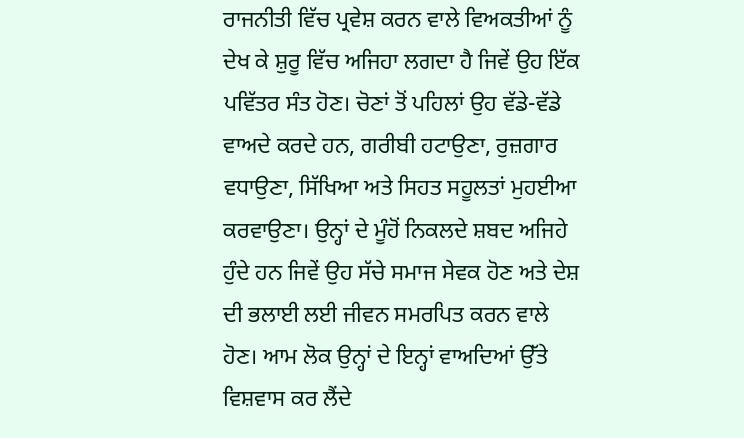ਰਾਜਨੀਤੀ ਵਿੱਚ ਪ੍ਰਵੇਸ਼ ਕਰਨ ਵਾਲੇ ਵਿਅਕਤੀਆਂ ਨੂੰ ਦੇਖ ਕੇ ਸ਼ੁਰੂ ਵਿੱਚ ਅਜਿਹਾ ਲਗਦਾ ਹੈ ਜਿਵੇਂ ਉਹ ਇੱਕ ਪਵਿੱਤਰ ਸੰਤ ਹੋਣ। ਚੋਣਾਂ ਤੋਂ ਪਹਿਲਾਂ ਉਹ ਵੱਡੇ-ਵੱਡੇ ਵਾਅਦੇ ਕਰਦੇ ਹਨ, ਗਰੀਬੀ ਹਟਾਉਣਾ, ਰੁਜ਼ਗਾਰ ਵਧਾਉਣਾ, ਸਿੱਖਿਆ ਅਤੇ ਸਿਹਤ ਸਹੂਲਤਾਂ ਮੁਹਈਆ ਕਰਵਾਉਣਾ। ਉਨ੍ਹਾਂ ਦੇ ਮੂੰਹੋਂ ਨਿਕਲਦੇ ਸ਼ਬਦ ਅਜਿਹੇ ਹੁੰਦੇ ਹਨ ਜਿਵੇਂ ਉਹ ਸੱਚੇ ਸਮਾਜ ਸੇਵਕ ਹੋਣ ਅਤੇ ਦੇਸ਼ ਦੀ ਭਲਾਈ ਲਈ ਜੀਵਨ ਸਮਰਪਿਤ ਕਰਨ ਵਾਲੇ ਹੋਣ। ਆਮ ਲੋਕ ਉਨ੍ਹਾਂ ਦੇ ਇਨ੍ਹਾਂ ਵਾਅਦਿਆਂ ਉੱਤੇ ਵਿਸ਼ਵਾਸ ਕਰ ਲੈਂਦੇ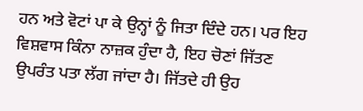ਹਨ ਅਤੇ ਵੋਟਾਂ ਪਾ ਕੇ ਉਨ੍ਹਾਂ ਨੂੰ ਜਿਤਾ ਦਿੰਦੇ ਹਨ। ਪਰ ਇਹ ਵਿਸ਼ਵਾਸ ਕਿੰਨਾ ਨਾਜ਼ਕ ਹੁੰਦਾ ਹੈ, ਇਹ ਚੋਣਾਂ ਜਿੱਤਣ ਉਪਰੰਤ ਪਤਾ ਲੱਗ ਜਾਂਦਾ ਹੈ। ਜਿੱਤਦੇ ਹੀ ਉਹ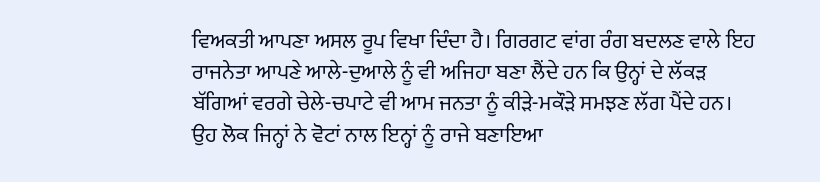ਵਿਅਕਤੀ ਆਪਣਾ ਅਸਲ ਰੂਪ ਵਿਖਾ ਦਿੰਦਾ ਹੈ। ਗਿਰਗਟ ਵਾਂਗ ਰੰਗ ਬਦਲਣ ਵਾਲੇ ਇਹ ਰਾਜਨੇਤਾ ਆਪਣੇ ਆਲੇ-ਦੁਆਲੇ ਨੂੰ ਵੀ ਅਜਿਹਾ ਬਣਾ ਲੈਂਦੇ ਹਨ ਕਿ ਉਨ੍ਹਾਂ ਦੇ ਲੱਕੜ ਬੱਗਿਆਂ ਵਰਗੇ ਚੇਲੇ-ਚਪਾਟੇ ਵੀ ਆਮ ਜਨਤਾ ਨੂੰ ਕੀੜੇ-ਮਕੌੜੇ ਸਮਝਣ ਲੱਗ ਪੈਂਦੇ ਹਨ। ਉਹ ਲੋਕ ਜਿਨ੍ਹਾਂ ਨੇ ਵੋਟਾਂ ਨਾਲ ਇਨ੍ਹਾਂ ਨੂੰ ਰਾਜੇ ਬਣਾਇਆ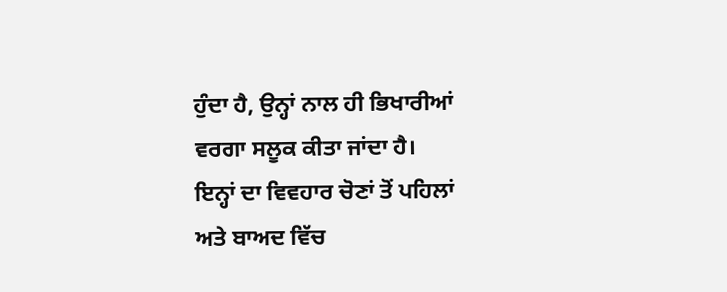ਹੁੰਦਾ ਹੈ, ਉਨ੍ਹਾਂ ਨਾਲ ਹੀ ਭਿਖਾਰੀਆਂ ਵਰਗਾ ਸਲੂਕ ਕੀਤਾ ਜਾਂਦਾ ਹੈ।
ਇਨ੍ਹਾਂ ਦਾ ਵਿਵਹਾਰ ਚੋਣਾਂ ਤੋਂ ਪਹਿਲਾਂ ਅਤੇ ਬਾਅਦ ਵਿੱਚ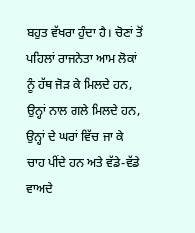ਬਹੁਤ ਵੱਖਰਾ ਹੁੰਦਾ ਹੈ। ਚੋਣਾਂ ਤੋਂ ਪਹਿਲਾਂ ਰਾਜਨੇਤਾ ਆਮ ਲੋਕਾਂ ਨੂੰ ਹੱਥ ਜੋੜ ਕੇ ਮਿਲਦੇ ਹਨ, ਉਨ੍ਹਾਂ ਨਾਲ ਗਲੇ ਮਿਲਦੇ ਹਨ, ਉਨ੍ਹਾਂ ਦੇ ਘਰਾਂ ਵਿੱਚ ਜਾ ਕੇ ਚਾਹ ਪੀਂਦੇ ਹਨ ਅਤੇ ਵੱਡੇ-ਵੱਡੇ ਵਾਅਦੇ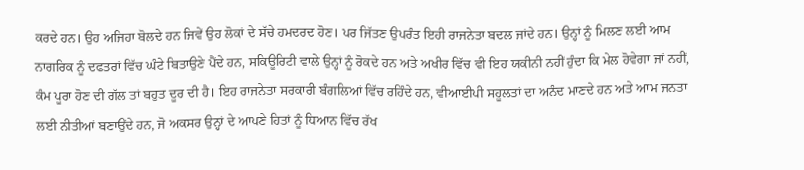ਕਰਦੇ ਹਨ। ਉਹ ਅਜਿਹਾ ਬੋਲਦੇ ਹਨ ਜਿਵੇਂ ਉਹ ਲੋਕਾਂ ਦੇ ਸੱਚੇ ਹਮਦਰਦ ਹੋਣ। ਪਰ ਜਿੱਤਣ ਉਪਰੰਤ ਇਹੀ ਰਾਜਨੇਤਾ ਬਦਲ ਜਾਂਦੇ ਹਨ। ਉਨ੍ਹਾਂ ਨੂੰ ਮਿਲਣ ਲਈ ਆਮ ਨਾਗਰਿਕ ਨੂੰ ਦਫਤਰਾਂ ਵਿੱਚ ਘੰਟੇ ਬਿਤਾਉਣੇ ਪੈਂਦੇ ਹਨ, ਸਕਿਊਰਿਟੀ ਵਾਲੇ ਉਨ੍ਹਾਂ ਨੂੰ ਰੋਕਦੇ ਹਨ ਅਤੇ ਅਖੀਰ ਵਿੱਚ ਵੀ ਇਹ ਯਕੀਨੀ ਨਹੀਂ ਹੁੰਦਾ ਕਿ ਮੇਲ ਹੋਵੇਗਾ ਜਾਂ ਨਹੀਂ, ਕੰਮ ਪੂਰਾ ਹੋਣ ਦੀ ਗੱਲ ਤਾਂ ਬਹੁਤ ਦੂਰ ਦੀ ਹੈ। ਇਹ ਰਾਜਨੇਤਾ ਸਰਕਾਰੀ ਬੰਗਲਿਆਂ ਵਿੱਚ ਰਹਿੰਦੇ ਹਨ, ਵੀਆਈਪੀ ਸਹੂਲਤਾਂ ਦਾ ਅਨੰਦ ਮਾਣਦੇ ਹਨ ਅਤੇ ਆਮ ਜਨਤਾ ਲਈ ਨੀਤੀਆਂ ਬਣਾਉਂਦੇ ਹਨ, ਜੋ ਅਕਸਰ ਉਨ੍ਹਾਂ ਦੇ ਆਪਣੇ ਹਿਤਾਂ ਨੂੰ ਧਿਆਨ ਵਿੱਚ ਰੱਖ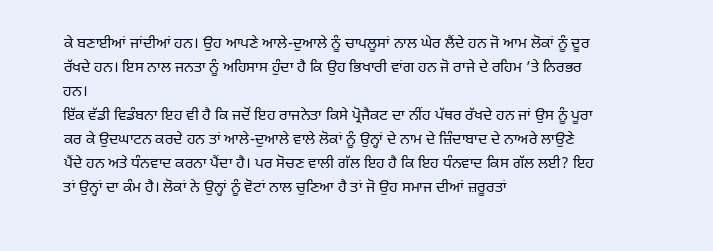ਕੇ ਬਣਾਈਆਂ ਜਾਂਦੀਆਂ ਹਨ। ਉਹ ਆਪਣੇ ਆਲੇ-ਦੁਆਲੇ ਨੂੰ ਚਾਪਲੂਸਾਂ ਨਾਲ ਘੇਰ ਲੈਂਦੇ ਹਨ ਜੋ ਆਮ ਲੋਕਾਂ ਨੂੰ ਦੂਰ ਰੱਖਦੇ ਹਨ। ਇਸ ਨਾਲ ਜਨਤਾ ਨੂੰ ਅਹਿਸਾਸ ਹੁੰਦਾ ਹੈ ਕਿ ਉਹ ਭਿਖਾਰੀ ਵਾਂਗ ਹਨ ਜੋ ਰਾਜੇ ਦੇ ਰਹਿਮ ’ਤੇ ਨਿਰਭਰ ਹਨ।
ਇੱਕ ਵੱਡੀ ਵਿਡੰਬਨਾ ਇਹ ਵੀ ਹੈ ਕਿ ਜਦੋਂ ਇਹ ਰਾਜਨੇਤਾ ਕਿਸੇ ਪ੍ਰੋਜੈਕਟ ਦਾ ਨੀਂਹ ਪੱਥਰ ਰੱਖਦੇ ਹਨ ਜਾਂ ਉਸ ਨੂੰ ਪੂਰਾ ਕਰ ਕੇ ਉਦਘਾਟਨ ਕਰਦੇ ਹਨ ਤਾਂ ਆਲੇ-ਦੁਆਲੇ ਵਾਲੇ ਲੋਕਾਂ ਨੂੰ ਉਨ੍ਹਾਂ ਦੇ ਨਾਮ ਦੇ ਜ਼ਿੰਦਾਬਾਦ ਦੇ ਨਾਅਰੇ ਲਾਉਣੇ ਪੈਂਦੇ ਹਨ ਅਤੇ ਧੰਨਵਾਦ ਕਰਨਾ ਪੈਂਦਾ ਹੈ। ਪਰ ਸੋਚਣ ਵਾਲੀ ਗੱਲ ਇਹ ਹੈ ਕਿ ਇਹ ਧੰਨਵਾਦ ਕਿਸ ਗੱਲ ਲਈ? ਇਹ ਤਾਂ ਉਨ੍ਹਾਂ ਦਾ ਕੰਮ ਹੈ। ਲੋਕਾਂ ਨੇ ਉਨ੍ਹਾਂ ਨੂੰ ਵੋਟਾਂ ਨਾਲ ਚੁਣਿਆ ਹੈ ਤਾਂ ਜੋ ਉਹ ਸਮਾਜ ਦੀਆਂ ਜ਼ਰੂਰਤਾਂ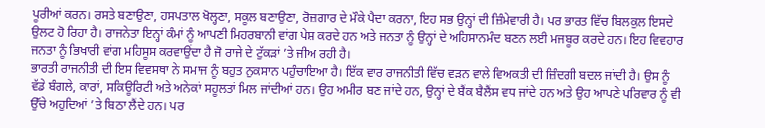ਪੂਰੀਆਂ ਕਰਨ। ਰਸਤੇ ਬਣਾਉਣਾ, ਹਸਪਤਾਲ ਖੋਲ੍ਹਣਾ, ਸਕੂਲ ਬਣਾਉਣਾ, ਰੋਜ਼ਗਾਰ ਦੇ ਮੌਕੇ ਪੈਦਾ ਕਰਨਾ, ਇਹ ਸਭ ਉਨ੍ਹਾਂ ਦੀ ਜ਼ਿੰਮੇਵਾਰੀ ਹੈ। ਪਰ ਭਾਰਤ ਵਿੱਚ ਬਿਲਕੁਲ ਇਸਦੇ ਉਲਟ ਹੋ ਰਿਹਾ ਹੈ। ਰਾਜਨੇਤਾ ਇਨ੍ਹਾਂ ਕੰਮਾਂ ਨੂੰ ਆਪਣੀ ਮਿਹਰਬਾਨੀ ਵਾਂਗ ਪੇਸ਼ ਕਰਦੇ ਹਨ ਅਤੇ ਜਨਤਾ ਨੂੰ ਉਨ੍ਹਾਂ ਦੇ ਅਹਿਸਾਨਮੰਦ ਬਣਨ ਲਈ ਮਜਬੂਰ ਕਰਦੇ ਹਨ। ਇਹ ਵਿਵਹਾਰ ਜਨਤਾ ਨੂੰ ਭਿਖਾਰੀ ਵਾਂਗ ਮਹਿਸੂਸ ਕਰਵਾਉਂਦਾ ਹੈ ਜੋ ਰਾਜੇ ਦੇ ਟੁੱਕੜਾਂ ’ਤੇ ਜੀਅ ਰਹੀ ਹੈ।
ਭਾਰਤੀ ਰਾਜਨੀਤੀ ਦੀ ਇਸ ਵਿਵਸਥਾ ਨੇ ਸਮਾਜ ਨੂੰ ਬਹੁਤ ਨੁਕਸਾਨ ਪਹੁੰਚਾਇਆ ਹੈ। ਇੱਕ ਵਾਰ ਰਾਜਨੀਤੀ ਵਿੱਚ ਵੜਨ ਵਾਲੇ ਵਿਅਕਤੀ ਦੀ ਜ਼ਿੰਦਗੀ ਬਦਲ ਜਾਂਦੀ ਹੈ। ਉਸ ਨੂੰ ਵੱਡੇ ਬੰਗਲੇ, ਕਾਰਾਂ, ਸਕਿਊਰਿਟੀ ਅਤੇ ਅਨੇਕਾਂ ਸਹੂਲਤਾਂ ਮਿਲ ਜਾਂਦੀਆਂ ਹਨ। ਉਹ ਅਮੀਰ ਬਣ ਜਾਂਦੇ ਹਨ, ਉਨ੍ਹਾਂ ਦੇ ਬੈਂਕ ਬੈਲੈਂਸ ਵਧ ਜਾਂਦੇ ਹਨ ਅਤੇ ਉਹ ਆਪਣੇ ਪਰਿਵਾਰ ਨੂੰ ਵੀ ਉੱਚੇ ਅਹੁਦਿਆਂ ’ਤੇ ਬਿਠਾ ਲੈਂਦੇ ਹਨ। ਪਰ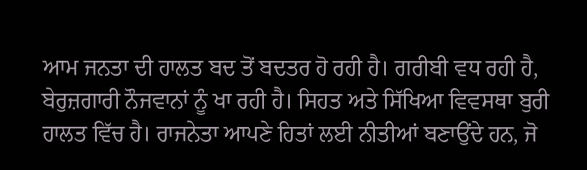ਆਮ ਜਨਤਾ ਦੀ ਹਾਲਤ ਬਦ ਤੋਂ ਬਦਤਰ ਹੋ ਰਹੀ ਹੈ। ਗਰੀਬੀ ਵਧ ਰਹੀ ਹੈ, ਬੇਰੁਜ਼ਗਾਰੀ ਨੌਜਵਾਨਾਂ ਨੂੰ ਖਾ ਰਹੀ ਹੈ। ਸਿਹਤ ਅਤੇ ਸਿੱਖਿਆ ਵਿਵਸਥਾ ਬੁਰੀ ਹਾਲਤ ਵਿੱਚ ਹੈ। ਰਾਜਨੇਤਾ ਆਪਣੇ ਹਿਤਾਂ ਲਈ ਨੀਤੀਆਂ ਬਣਾਉਂਦੇ ਹਨ, ਜੋ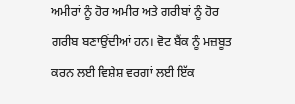ਅਮੀਰਾਂ ਨੂੰ ਹੋਰ ਅਮੀਰ ਅਤੇ ਗਰੀਬਾਂ ਨੂੰ ਹੋਰ ਗਰੀਬ ਬਣਾਉਂਦੀਆਂ ਹਨ। ਵੋਟ ਬੈਂਕ ਨੂੰ ਮਜ਼ਬੂਤ ਕਰਨ ਲਈ ਵਿਸ਼ੇਸ਼ ਵਰਗਾਂ ਲਈ ਇੱਕ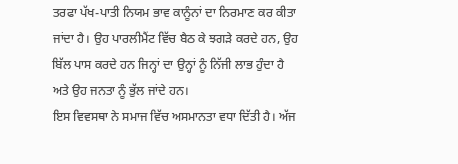ਤਰਫਾ ਪੱਖ-ਪਾਤੀ ਨਿਯਮ ਭਾਵ ਕਾਨੂੰਨਾਂ ਦਾ ਨਿਰਮਾਣ ਕਰ ਕੀਤਾ ਜਾਂਦਾ ਹੈ। ਉਹ ਪਾਰਲੀਮੈਂਟ ਵਿੱਚ ਬੈਠ ਕੇ ਝਗੜੇ ਕਰਦੇ ਹਨ, ਉਹ ਬਿੱਲ ਪਾਸ ਕਰਦੇ ਹਨ ਜਿਨ੍ਹਾਂ ਦਾ ਉਨ੍ਹਾਂ ਨੂੰ ਨਿੱਜੀ ਲਾਭ ਹੁੰਦਾ ਹੈ ਅਤੇ ਉਹ ਜਨਤਾ ਨੂੰ ਭੁੱਲ ਜਾਂਦੇ ਹਨ।
ਇਸ ਵਿਵਸਥਾ ਨੇ ਸਮਾਜ ਵਿੱਚ ਅਸਮਾਨਤਾ ਵਧਾ ਦਿੱਤੀ ਹੈ। ਅੱਜ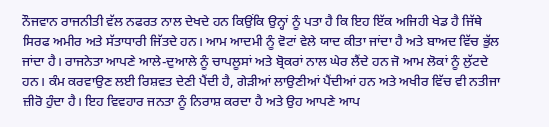ਨੌਜਵਾਨ ਰਾਜਨੀਤੀ ਵੱਲ ਨਫਰਤ ਨਾਲ ਦੇਖਦੇ ਹਨ ਕਿਉਂਕਿ ਉਨ੍ਹਾਂ ਨੂੰ ਪਤਾ ਹੈ ਕਿ ਇਹ ਇੱਕ ਅਜਿਹੀ ਖੇਡ ਹੈ ਜਿੱਥੇ ਸਿਰਫ ਅਮੀਰ ਅਤੇ ਸੱਤਾਧਾਰੀ ਜਿੱਤਦੇ ਹਨ। ਆਮ ਆਦਮੀ ਨੂੰ ਵੋਟਾਂ ਵੇਲੇ ਯਾਦ ਕੀਤਾ ਜਾਂਦਾ ਹੈ ਅਤੇ ਬਾਅਦ ਵਿੱਚ ਭੁੱਲ ਜਾਂਦਾ ਹੈ। ਰਾਜਨੇਤਾ ਆਪਣੇ ਆਲੇ-ਦੁਆਲੇ ਨੂੰ ਚਾਪਲੂਸਾਂ ਅਤੇ ਬ੍ਰੋਕਰਾਂ ਨਾਲ ਘੇਰ ਲੈਂਦੇ ਹਨ ਜੋ ਆਮ ਲੋਕਾਂ ਨੂੰ ਲੁੱਟਦੇ ਹਨ। ਕੰਮ ਕਰਵਾਉਣ ਲਈ ਰਿਸ਼ਵਤ ਦੇਣੀ ਪੈਂਦੀ ਹੈ, ਗੇੜੀਆਂ ਲਾਉਣੀਆਂ ਪੈਂਦੀਆਂ ਹਨ ਅਤੇ ਅਖੀਰ ਵਿੱਚ ਵੀ ਨਤੀਜਾ ਜ਼ੀਰੋ ਹੁੰਦਾ ਹੈ। ਇਹ ਵਿਵਹਾਰ ਜਨਤਾ ਨੂੰ ਨਿਰਾਸ਼ ਕਰਦਾ ਹੈ ਅਤੇ ਉਹ ਆਪਣੇ ਆਪ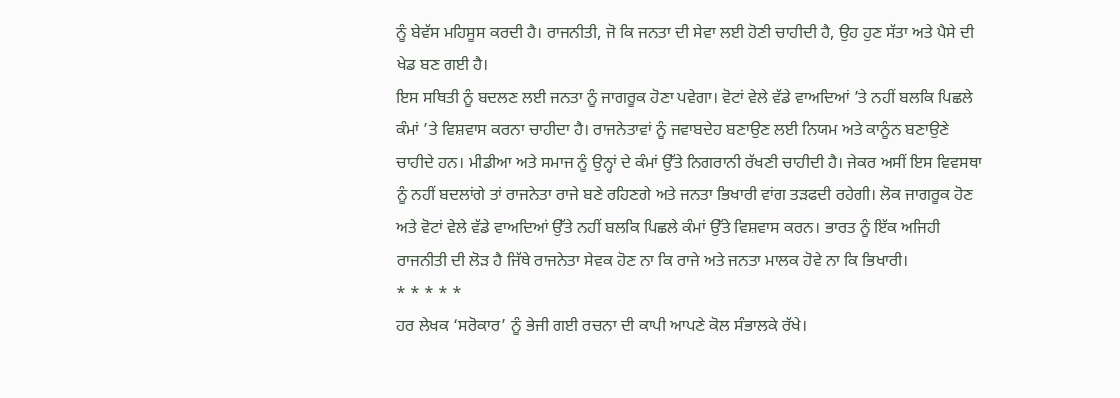ਨੂੰ ਬੇਵੱਸ ਮਹਿਸੂਸ ਕਰਦੀ ਹੈ। ਰਾਜਨੀਤੀ, ਜੋ ਕਿ ਜਨਤਾ ਦੀ ਸੇਵਾ ਲਈ ਹੋਣੀ ਚਾਹੀਦੀ ਹੈ, ਉਹ ਹੁਣ ਸੱਤਾ ਅਤੇ ਪੈਸੇ ਦੀ ਖੇਡ ਬਣ ਗਈ ਹੈ।
ਇਸ ਸਥਿਤੀ ਨੂੰ ਬਦਲਣ ਲਈ ਜਨਤਾ ਨੂੰ ਜਾਗਰੂਕ ਹੋਣਾ ਪਵੇਗਾ। ਵੋਟਾਂ ਵੇਲੇ ਵੱਡੇ ਵਾਅਦਿਆਂ ’ਤੇ ਨਹੀਂ ਬਲਕਿ ਪਿਛਲੇ ਕੰਮਾਂ ’ਤੇ ਵਿਸ਼ਵਾਸ ਕਰਨਾ ਚਾਹੀਦਾ ਹੈ। ਰਾਜਨੇਤਾਵਾਂ ਨੂੰ ਜਵਾਬਦੇਹ ਬਣਾਉਣ ਲਈ ਨਿਯਮ ਅਤੇ ਕਾਨੂੰਨ ਬਣਾਉਣੇ ਚਾਹੀਦੇ ਹਨ। ਮੀਡੀਆ ਅਤੇ ਸਮਾਜ ਨੂੰ ਉਨ੍ਹਾਂ ਦੇ ਕੰਮਾਂ ਉੱਤੇ ਨਿਗਰਾਨੀ ਰੱਖਣੀ ਚਾਹੀਦੀ ਹੈ। ਜੇਕਰ ਅਸੀਂ ਇਸ ਵਿਵਸਥਾ ਨੂੰ ਨਹੀਂ ਬਦਲਾਂਗੇ ਤਾਂ ਰਾਜਨੇਤਾ ਰਾਜੇ ਬਣੇ ਰਹਿਣਗੇ ਅਤੇ ਜਨਤਾ ਭਿਖਾਰੀ ਵਾਂਗ ਤੜਫਦੀ ਰਹੇਗੀ। ਲੋਕ ਜਾਗਰੂਕ ਹੋਣ ਅਤੇ ਵੋਟਾਂ ਵੇਲੇ ਵੱਡੇ ਵਾਅਦਿਆਂ ਉੱਤੇ ਨਹੀਂ ਬਲਕਿ ਪਿਛਲੇ ਕੰਮਾਂ ਉੱਤੇ ਵਿਸ਼ਵਾਸ ਕਰਨ। ਭਾਰਤ ਨੂੰ ਇੱਕ ਅਜਿਹੀ ਰਾਜਨੀਤੀ ਦੀ ਲੋੜ ਹੈ ਜਿੱਥੇ ਰਾਜਨੇਤਾ ਸੇਵਕ ਹੋਣ ਨਾ ਕਿ ਰਾਜੇ ਅਤੇ ਜਨਤਾ ਮਾਲਕ ਹੋਵੇ ਨਾ ਕਿ ਭਿਖਾਰੀ।
* * * * *
ਹਰ ਲੇਖਕ ‘ਸਰੋਕਾਰ’ ਨੂੰ ਭੇਜੀ ਗਈ ਰਚਨਾ ਦੀ ਕਾਪੀ ਆਪਣੇ ਕੋਲ ਸੰਭਾਲਕੇ ਰੱਖੇ।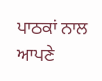ਪਾਠਕਾਂ ਨਾਲ ਆਪਣੇ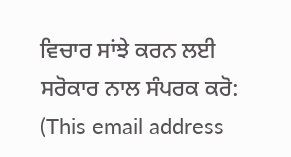ਵਿਚਾਰ ਸਾਂਝੇ ਕਰਨ ਲਈ ਸਰੋਕਾਰ ਨਾਲ ਸੰਪਰਕ ਕਰੋ: (This email address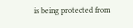is being protected from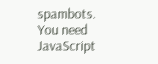spambots. You need JavaScript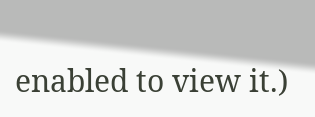enabled to view it.)